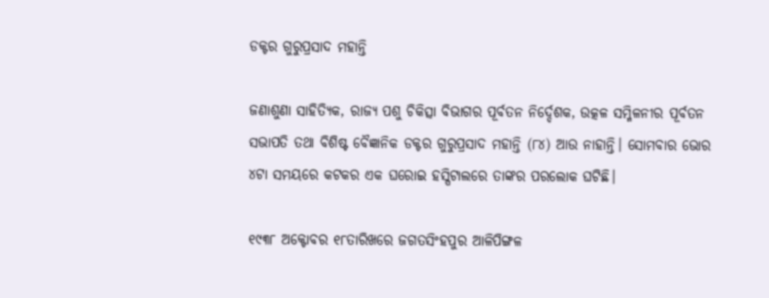ଡକ୍ଟର ଗୁରୁପ୍ରସାଦ ମହାନ୍ତି

ଜଣାଶୁଣା ସାହିତ୍ୟିକ, ରାଜ୍ୟ ପଶୁ ଚିକିତ୍ସା ବିଭାଗର ପୂର୍ବତନ ନିର୍ଦ୍ଦେଶକ, ଉତ୍କଳ ସମ୍ମିଳନୀର ପୂର୍ବତନ ସଭାପତି ତଥା ବିଶିଷ୍ଟ ବୈଜ୍ଞାନିକ ଡକ୍ଟର ଗୁରୁପ୍ରସାଦ ମହାନ୍ତି (୮୪) ଆଉ ନାହାନ୍ତି। ସୋମବାର ଭୋର ୪ଟା ସମୟରେ କଟକର ଏକ ଘରୋଇ ହସ୍ପିଟାଲରେ ତାଙ୍କର ପ‌ରଲୋକ ଘଟିଛି।

୧୯୩୮ ଅକ୍ଟୋବର ୧୮ତାରିଖରେ ଜଗତସିଂହପୁର ଆଳିପିଙ୍ଗଳ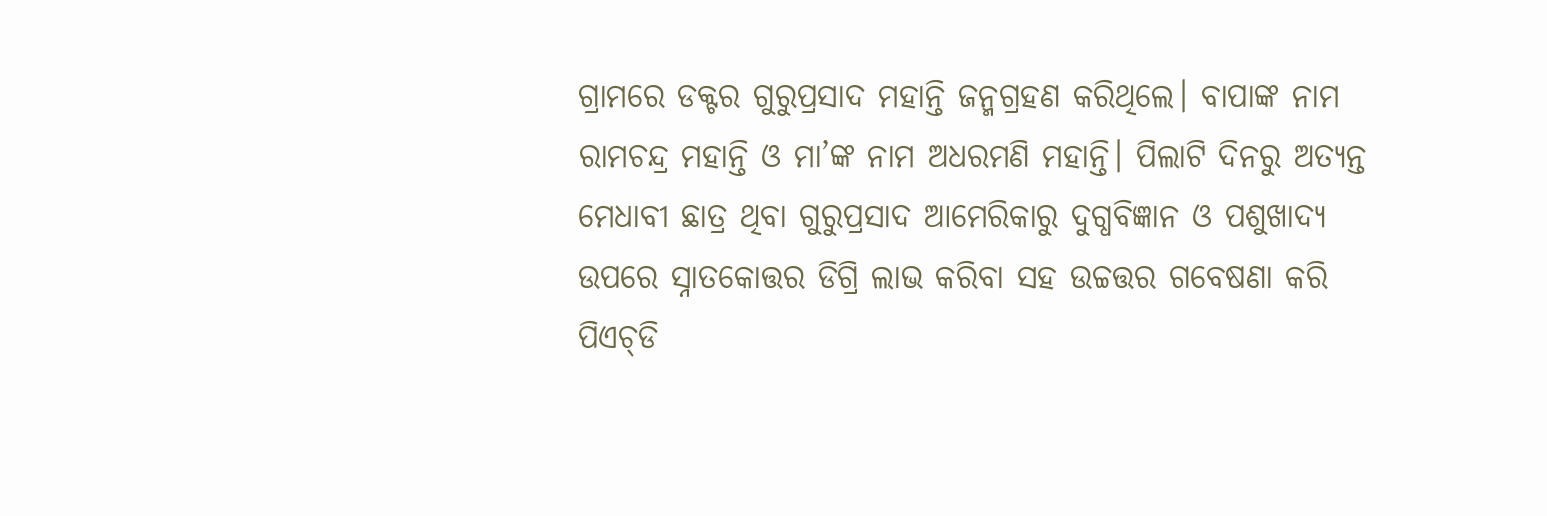ଗ୍ରାମରେ ଡକ୍ଟର ଗୁରୁପ୍ରସାଦ ମହାନ୍ତି ଜନ୍ମଗ୍ରହଣ କରିଥିଲେ। ବାପାଙ୍କ ନାମ ରାମଚନ୍ଦ୍ର ମହାନ୍ତି ଓ ମା’ଙ୍କ ନାମ ଅଧରମଣି ମହାନ୍ତି। ପିଲାଟି ଦିନରୁ ଅତ୍ୟନ୍ତ ମେଧାବୀ ଛାତ୍ର ଥିବା ଗୁରୁପ୍ରସାଦ ଆମେରିକାରୁ ଦୁଗ୍ଧବିଜ୍ଞାନ ଓ ପଶୁଖାଦ୍ୟ ଉପରେ ସ୍ନାତକୋତ୍ତର ଡିଗ୍ରି ଲାଭ କରିବା ସହ ଉଚ୍ଚତ୍ତର ଗବେଷଣା କରି ପିଏଚ୍‌ଡି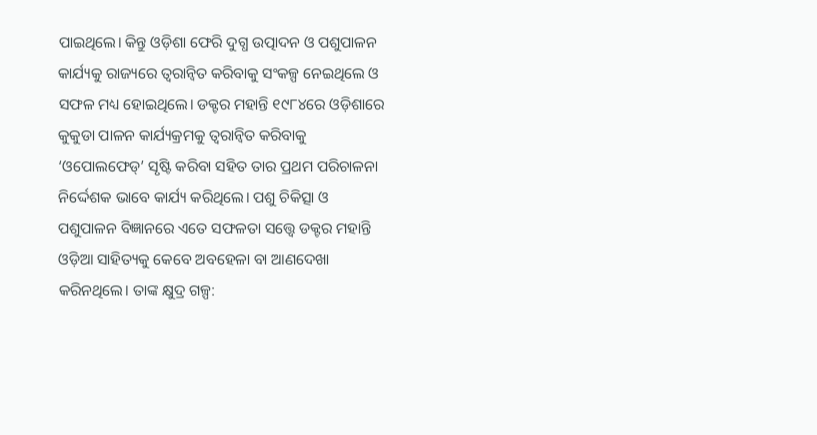ପାଇଥିଲେ। କିନ୍ତୁ ଓଡ଼ିଶା ଫେରି ଦୁଗ୍ଧ ଉତ୍ପାଦନ ଓ ପଶୁପାଳନ କାର୍ଯ୍ୟକୁ ରାଜ୍ୟରେ ତ୍ବରାନ୍ବିତ କରିବାକୁ ସଂକଳ୍ପ ନେଇଥିଲେ ଓ ସଫଳ ମଧ୍ୟ ହୋଇଥିଲେ। ଡକ୍ଟର ମହାନ୍ତି ୧୯୮୪ରେ ଓଡ଼ିଶାରେ କୁକୁଡା ପାଳନ କାର୍ଯ୍ୟକ୍ରମକୁ ତ୍ବରାନ୍ବିତ କରିବାକୁ ‘ଓପୋଲଫେଡ୍’ ସୃଷ୍ଟି କରିବା ସହିତ ତାର ପ୍ରଥମ ପରିଚାଳନା ନିର୍ଦ୍ଦେଶକ ଭାବେ କାର୍ଯ୍ୟ କରିଥିଲେ। ପଶୁ ଚିକିତ୍ସା ଓ ପଶୁପାଳନ ବିଜ୍ଞାନରେ ଏତେ ସଫଳତା ସ‌ତ୍ତ୍ବେ ଡକ୍ଟର ମହାନ୍ତି ଓଡ଼ିଆ ସାହିତ୍ୟକୁ କେବେ ଅବହେଳା ବା ଆଣଦେଖା କରିନଥିଲେ। ତାଙ୍କ କ୍ଷୁଦ୍ର ଗଳ୍ପ: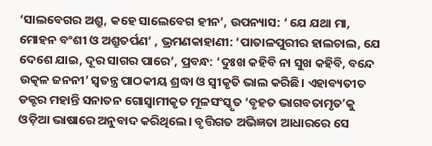‘ସାଲବେଗର ଅଶ୍ରୁ, କହେ ସାଲେବେଗ ହୀନ’, ଉପନ୍ୟାସ: ‘ ଯେ ଯଥା ମା, ମୋହନ ବଂଶୀ ଓ ଅଶ୍ରୁତର୍ପଣ’ , ଭ୍ରମଣକାହାଣୀ: ‘ପାତାଳପୁରୀର ହାଲଚାଲ, ଯେ ଦେଶେ ଯାଇ, ଦୂର ସାଗର ପାରେ’, ପ୍ରବନ୍ଧ: ‘ଦୁଃଖ କହିବି ନା ସୁଖ କହିବି, ବନ୍ଦେ ଉତ୍କଳ ଜନନୀ’ ସ୍ବତନ୍ତ୍ର ପାଠକୀୟ ଶ୍ରଦ୍ଧା ଓ ସ୍ବୀକୃତି ଭାଲ କରିଛି। ଏହାବ୍ୟତୀତ ଡକ୍ଟର ମହାନ୍ତି ସନାତନ ଗୋସ୍ବାମୀକୃତ ମୂଳସଂସ୍କୃତ ‘ବୃହତ ଭାଗବତାମୃତ’କୁ ଓଡ଼ିଆ ଭାଷାରେ ଅନୁବାଦ କରିଥିଲେ। ବୃତ୍ତିଗତ ଅଭିଜ୍ଞତା ଆଧାରରେ ସେ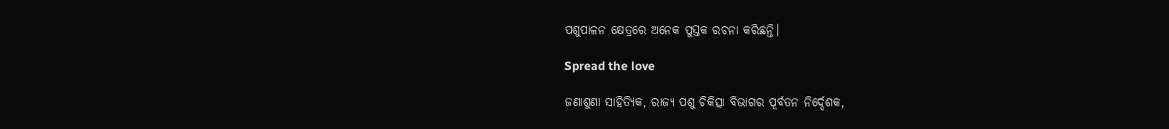ପଶୁପାଳନ କ୍ଷେତ୍ରରେ ଅନେକ ପୁସ୍ତକ ରଚନା କରିଛନ୍ତି।

Spread the love

ଜଣାଶୁଣା ସାହିତ୍ୟିକ, ରାଜ୍ୟ ପଶୁ ଚିକିତ୍ସା ବିଭାଗର ପୂର୍ବତନ ନିର୍ଦ୍ଦେଶକ,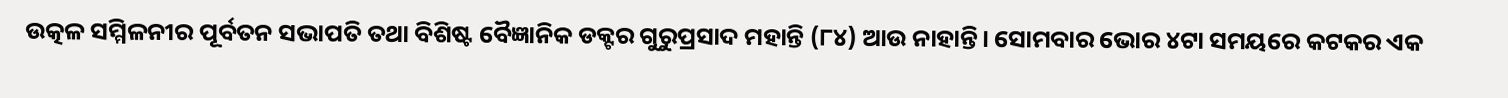ଉତ୍କଳ ସମ୍ମିଳନୀର ପୂର୍ବତନ ସଭାପତି ତଥା ବିଶିଷ୍ଟ ବୈଜ୍ଞାନିକ ଡକ୍ଟର ଗୁରୁପ୍ରସାଦ ମହାନ୍ତି (୮୪) ଆଉ ନାହାନ୍ତି। ସୋମବାର ଭୋର ୪ଟା ସମୟରେ କଟକର ଏକ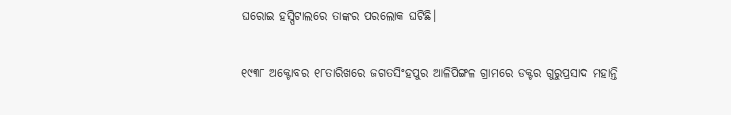ଘରୋଇ ହସ୍ପିଟାଲରେ ତାଙ୍କର ପ‌ରଲୋକ ଘଟିଛି।

୧୯୩୮ ଅକ୍ଟୋବର ୧୮ତାରିଖରେ ଜଗତସିଂହପୁର ଆଳିପିଙ୍ଗଳ ଗ୍ରାମରେ ଡକ୍ଟର ଗୁରୁପ୍ରସାଦ ମହାନ୍ତି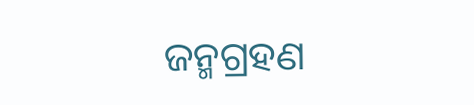ଜନ୍ମଗ୍ରହଣ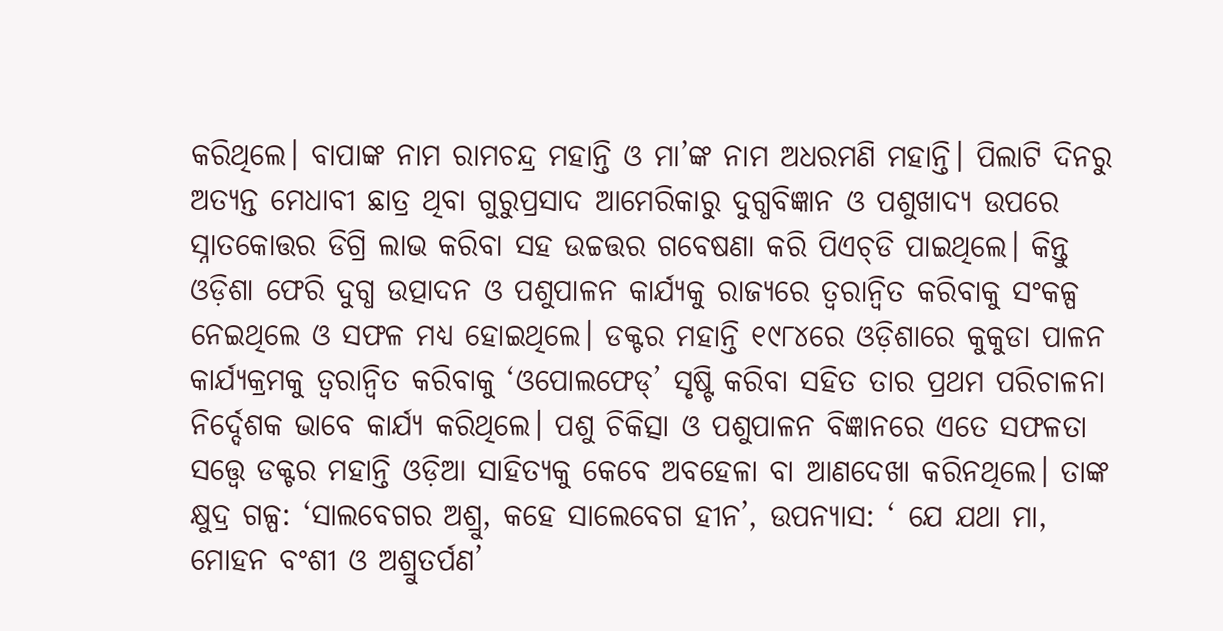କରିଥିଲେ। ବାପାଙ୍କ ନାମ ରାମଚନ୍ଦ୍ର ମହାନ୍ତି ଓ ମା’ଙ୍କ ନାମ ଅଧରମଣି ମହାନ୍ତି। ପିଲାଟି ଦିନରୁ ଅତ୍ୟନ୍ତ ମେଧାବୀ ଛାତ୍ର ଥିବା ଗୁରୁପ୍ରସାଦ ଆମେରିକାରୁ ଦୁଗ୍ଧବିଜ୍ଞାନ ଓ ପଶୁଖାଦ୍ୟ ଉପରେ ସ୍ନାତକୋତ୍ତର ଡିଗ୍ରି ଲାଭ କରିବା ସହ ଉଚ୍ଚତ୍ତର ଗବେଷଣା କରି ପିଏଚ୍‌ଡି ପାଇଥିଲେ। କିନ୍ତୁ ଓଡ଼ିଶା ଫେରି ଦୁଗ୍ଧ ଉତ୍ପାଦନ ଓ ପଶୁପାଳନ କାର୍ଯ୍ୟକୁ ରାଜ୍ୟରେ ତ୍ବରାନ୍ବିତ କରିବାକୁ ସଂକଳ୍ପ ନେଇଥିଲେ ଓ ସଫଳ ମଧ୍ୟ ହୋଇଥିଲେ। ଡକ୍ଟର ମହାନ୍ତି ୧୯୮୪ରେ ଓଡ଼ିଶାରେ କୁକୁଡା ପାଳନ କାର୍ଯ୍ୟକ୍ରମକୁ ତ୍ବରାନ୍ବିତ କରିବାକୁ ‘ଓପୋଲଫେଡ୍’ ସୃଷ୍ଟି କରିବା ସହିତ ତାର ପ୍ରଥମ ପରିଚାଳନା ନିର୍ଦ୍ଦେଶକ ଭାବେ କାର୍ଯ୍ୟ କରିଥିଲେ। ପଶୁ ଚିକିତ୍ସା ଓ ପଶୁପାଳନ ବିଜ୍ଞାନରେ ଏତେ ସଫଳତା ସ‌ତ୍ତ୍ବେ ଡକ୍ଟର ମହାନ୍ତି ଓଡ଼ିଆ ସାହିତ୍ୟକୁ କେବେ ଅବହେଳା ବା ଆଣଦେଖା କରିନଥିଲେ। ତାଙ୍କ କ୍ଷୁଦ୍ର ଗଳ୍ପ: ‘ସାଲବେଗର ଅଶ୍ରୁ, କହେ ସାଲେବେଗ ହୀନ’, ଉପନ୍ୟାସ: ‘ ଯେ ଯଥା ମା, ମୋହନ ବଂଶୀ ଓ ଅଶ୍ରୁତର୍ପଣ’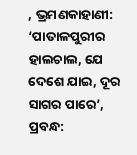, ଭ୍ରମଣକାହାଣୀ: ‘ପାତାଳପୁରୀର ହାଲଚାଲ, ଯେ ଦେଶେ ଯାଇ, ଦୂର ସାଗର ପାରେ’, ପ୍ରବନ୍ଧ: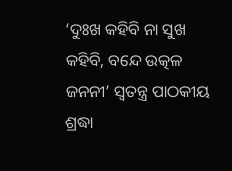‘ଦୁଃଖ କହିବି ନା ସୁଖ କହିବି, ବନ୍ଦେ ଉତ୍କଳ ଜନନୀ’ ସ୍ବତନ୍ତ୍ର ପାଠକୀୟ ଶ୍ରଦ୍ଧା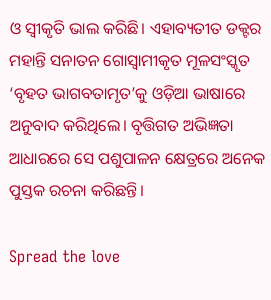ଓ ସ୍ବୀକୃତି ଭାଲ କରିଛି। ଏହାବ୍ୟତୀତ ଡକ୍ଟର ମହାନ୍ତି ସନାତନ ଗୋସ୍ବାମୀକୃତ ମୂଳସଂସ୍କୃତ ‘ବୃହତ ଭାଗବତାମୃତ’କୁ ଓଡ଼ିଆ ଭାଷାରେ ଅନୁବାଦ କରିଥିଲେ। ବୃତ୍ତିଗତ ଅଭିଜ୍ଞତା ଆଧାରରେ ସେ ପଶୁପାଳନ କ୍ଷେତ୍ରରେ ଅନେକ ପୁସ୍ତକ ରଚନା କରିଛନ୍ତି।

Spread the love